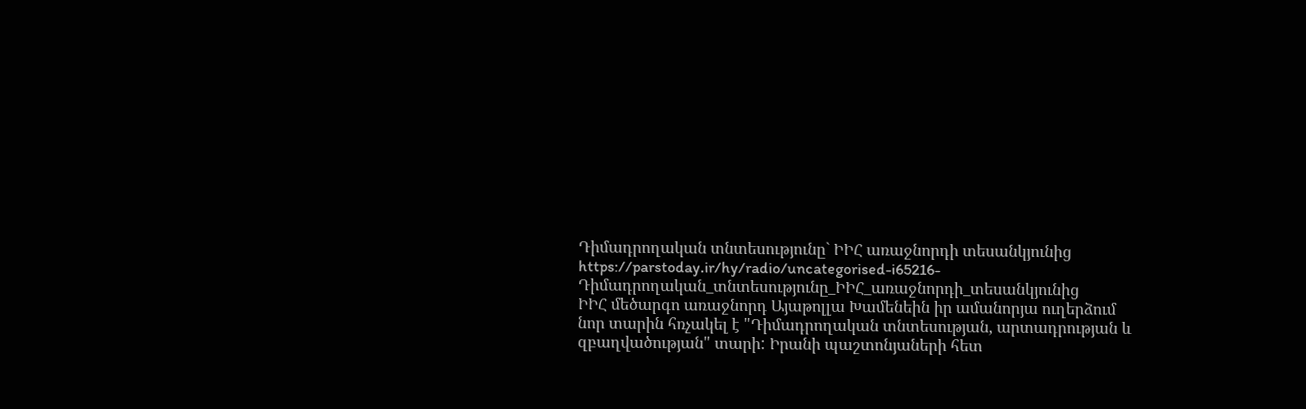Դիմադրողական տնտեսությունը` ԻԻՀ առաջնորդի տեսանկյունից
https://parstoday.ir/hy/radio/uncategorised-i65216-Դիմադրողական_տնտեսությունը_ԻԻՀ_առաջնորդի_տեսանկյունից
ԻԻՀ մեծարգո առաջնորդ Այաթոլլա Խամենեին իր ամանորյա ուղերձում նոր տարին հռչակել է "Դիմադրողական տնտեսության, արտադրության և զբաղվածության" տարի: Իրանի պաշտոնյաների հետ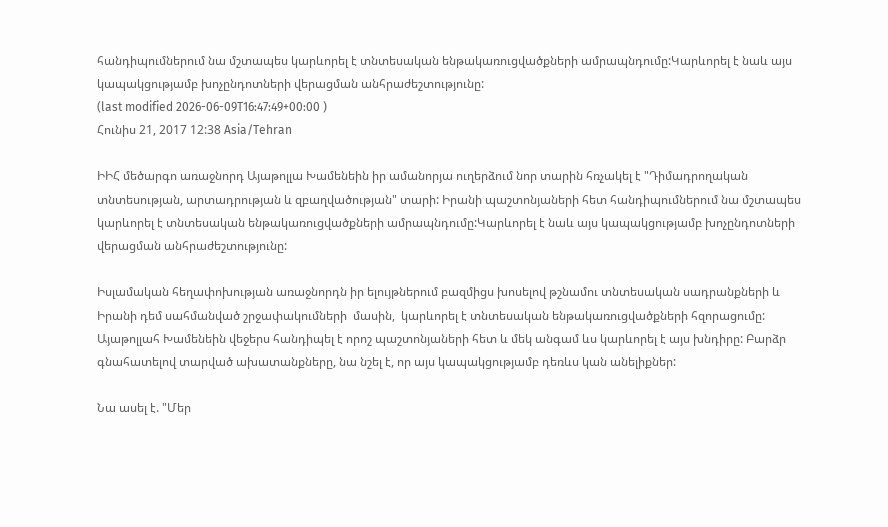հանդիպումներում նա մշտապես կարևորել է տնտեսական ենթակառուցվածքների ամրապնդումը:Կարևորել է նաև այս կապակցությամբ խոչընդոտների վերացման անհրաժեշտությունը:
(last modified 2026-06-09T16:47:49+00:00 )
Հունիս 21, 2017 12:38 Asia/Tehran

ԻԻՀ մեծարգո առաջնորդ Այաթոլլա Խամենեին իր ամանորյա ուղերձում նոր տարին հռչակել է "Դիմադրողական տնտեսության, արտադրության և զբաղվածության" տարի: Իրանի պաշտոնյաների հետ հանդիպումներում նա մշտապես կարևորել է տնտեսական ենթակառուցվածքների ամրապնդումը:Կարևորել է նաև այս կապակցությամբ խոչընդոտների վերացման անհրաժեշտությունը:

Իսլամական հեղափոխության առաջնորդն իր ելույթներում բազմիցս խոսելով թշնամու տնտեսական սադրանքների և Իրանի դեմ սահմանված շրջափակումների  մասին,  կարևորել է տնտեսական ենթակառուցվածքների հզորացումը: Այաթոլլահ Խամենեին վեջերս հանդիպել է որոշ պաշտոնյաների հետ և մեկ անգամ ևս կարևորել է այս խնդիրը: Բարձր գնահատելով տարված ախատանքները, նա նշել է, որ այս կապակցությամբ դեռևս կան անելիքներ:

Նա ասել է. "Մեր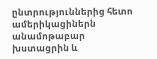ընտրություններից հետո ամերիկացիներն անամոթաբար խստացրին և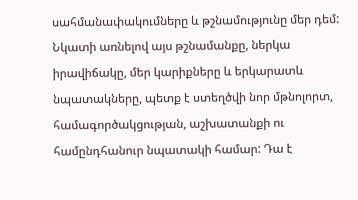սահմանափակումները և թշնամությունը մեր դեմ:  Նկատի առնելով այս թշնամանքը, ներկա իրավիճակը, մեր կարիքները և երկարատև նպատակները, պետք է ստեղծվի նոր մթնոլորտ, համագործակցության, աշխատանքի ու համընդհանուր նպատակի համար: Դա է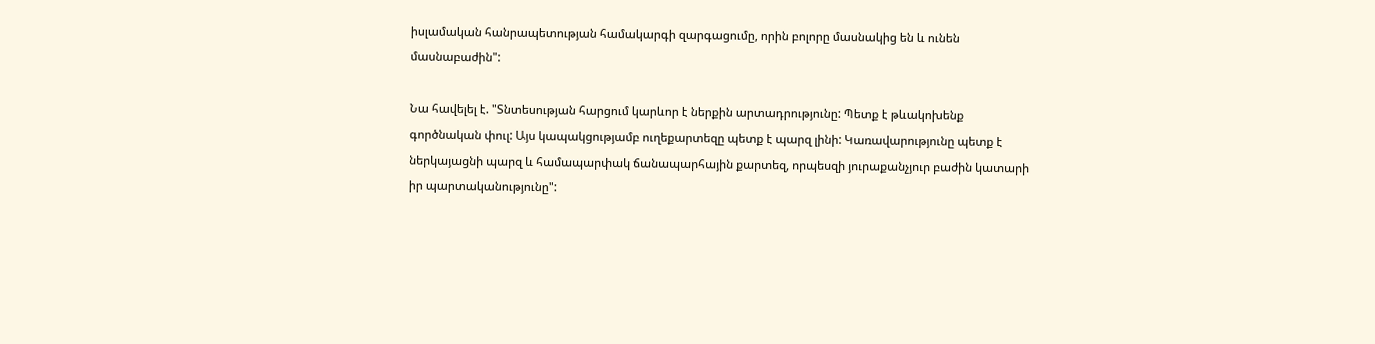իսլամական հանրապետության համակարգի զարգացումը, որին բոլորը մասնակից են և ունեն մասնաբաժին":

Նա հավելել է. "Տնտեսության հարցում կարևոր է ներքին արտադրությունը: Պետք է թևակոխենք գործնական փուլ: Այս կապակցությամբ ուղեքարտեզը պետք է պարզ լինի: Կառավարությունը պետք է ներկայացնի պարզ և համապարփակ ճանապարհային քարտեզ, որպեսզի յուրաքանչյուր բաժին կատարի իր պարտականությունը":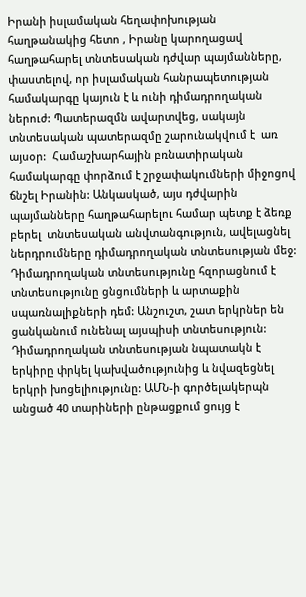Իրանի իսլամական հեղափոխության հաղթանակից հետո , Իրանը կարողացավ հաղթահարել տնտեսական դժվար պայմանները, փաստելով, որ իսլամական հանրապետության համակարգը կայուն է և ունի դիմադրողական ներուժ: Պատերազմն ավարտվեց, սակայն տնտեսական պատերազմը շարունակվում է  առ այսօր:  Համաշխարհային բռնատիրական համակարգը փորձում է շրջափակումների միջոցով ճնշել Իրանին: Անկասկած, այս դժվարին պայմանները հաղթահարելու համար պետք է ձեռք բերել  տնտեսական անվտանգություն, ավելացնել ներդրումները դիմադրողական տնտեսության մեջ: Դիմադրողական տնտեսությունը հզորացնում է տնտեսությունը ցնցումների և արտաքին սպառնալիքների դեմ: Անշուշտ, շատ երկրներ են ցանկանում ունենալ այսպիսի տնտեսություն: Դիմադրողական տնտեսության նպատակն է երկիրը փրկել կախվածությունից և նվազեցնել երկրի խոցելիությունը: ԱՄՆ-ի գործելակերպն անցած 40 տարիների ընթացքում ցույց է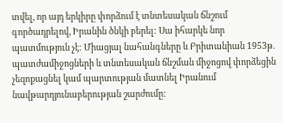տվել, որ այդ երկիրը փորձում է տնտեսական ճնշում գործադրելով, Իրանին ծնկի բերել: Սա իհարկե նոր պատմություն չէ: Միացյալ նահանգները և Բրիտանիան 1953թ. պատժամիջոցների և տնտեսական ճնշման միջոցով փորձեցին չեզոքացնել կամ պարտության մատնել Իրանում նավթարդյունաբերության շարժումը: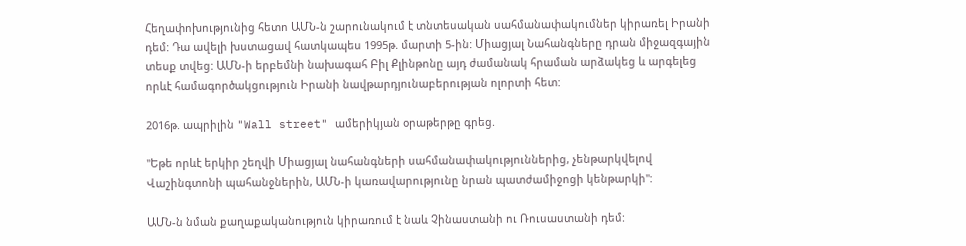Հեղափոխությունից հետո ԱՄՆ-ն շարունակում է տնտեսական սահմանափակումներ կիրառել Իրանի դեմ: Դա ավելի խստացավ հատկապես 1995թ. մարտի 5-ին: Միացյալ Նահանգները դրան միջազգային տեսք տվեց: ԱՄՆ-ի երբեմնի նախագահ Բիլ Քլինթոնը այդ ժամանակ հրաման արձակեց և արգելեց որևէ համագործակցություն Իրանի նավթարդյունաբերության ոլորտի հետ:

2016թ. ապրիլին "Wall street" ամերիկյան օրաթերթը գրեց.

"Եթե որևէ երկիր շեղվի Միացյալ նահանգների սահմանափակություններից, չենթարկվելով Վաշինգտոնի պահանջներին, ԱՄՆ-ի կառավարությունը նրան պատժամիջոցի կենթարկի":

ԱՄՆ-ն նման քաղաքականություն կիրառում է նաև Չինաստանի ու Ռուսաստանի դեմ: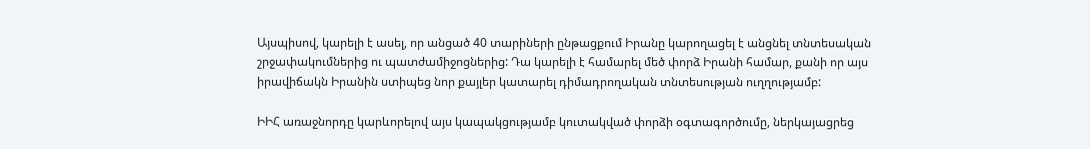Այսպիսով, կարելի է ասել, որ անցած 40 տարիների ընթացքում Իրանը կարողացել է անցնել տնտեսական շրջափակումներից ու պատժամիջոցներից: Դա կարելի է համարել մեծ փորձ Իրանի համար, քանի որ այս իրավիճակն Իրանին ստիպեց նոր քայլեր կատարել դիմադրողական տնտեսության ուղղությամբ:

ԻԻՀ առաջնորդը կարևորելով այս կապակցությամբ կուտակված փորձի օգտագործումը, ներկայացրեց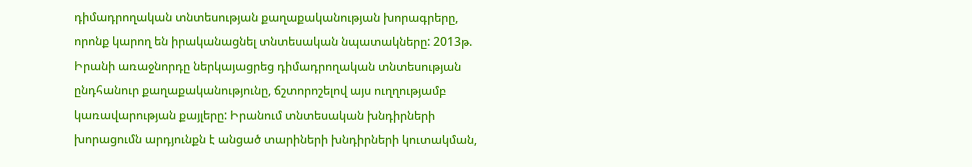դիմադրողական տնտեսության քաղաքականության խորագրերը, որոնք կարող են իրականացնել տնտեսական նպատակները: 2013թ. Իրանի առաջնորդը ներկայացրեց դիմադրողական տնտեսության ընդհանուր քաղաքականությունը, ճշտորոշելով այս ուղղությամբ կառավարության քայլերը: Իրանում տնտեսական խնդիրների խորացումն արդյունքն է անցած տարիների խնդիրների կուտակման,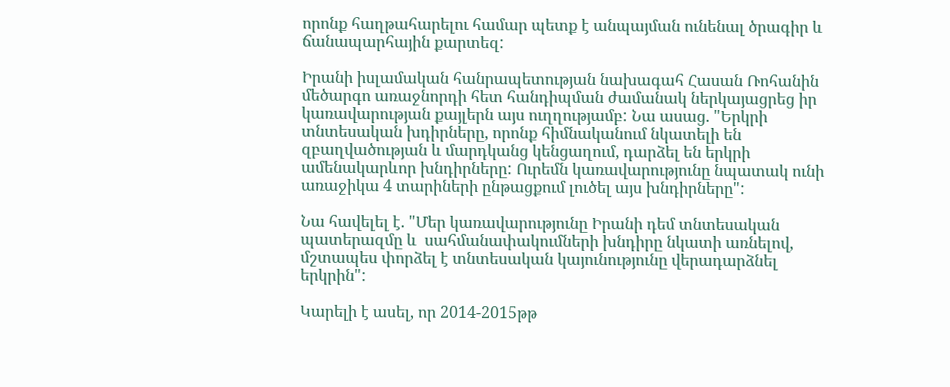որոնք հաղթահարելու համար պետք է անպայման ունենալ ծրագիր և ճանապարհային քարտեզ:

Իրանի իսլամական հանրապետության նախագահ Հասան Ռոհանին մեծարգո առաջնորդի հետ հանդիպման ժամանակ ներկայացրեց իր կառավարության քայլերն այս ուղղությամբ: Նա ասաց. "Երկրի տնտեսական խդիրները, որոնք հիմնականում նկատելի են զբաղվածության և մարդկանց կենցաղում, դարձել են երկրի ամենակարևոր խնդիրները: Ուրեմն կառավարությունը նպատակ ունի առաջիկա 4 տարիների ընթացքում լուծել այս խնդիրները":

Նա հավելել է. "Մեր կառավարությունը Իրանի դեմ տնտեսական պատերազմը և  սահմանափակումների խնդիրը նկատի առնելով, մշտապես փորձել է տնտեսական կայունությունը վերադարձնել երկրին":

Կարելի է ասել, որ 2014-2015թթ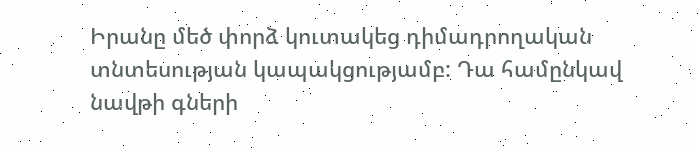Իրանը մեծ փորձ կուտակեց դիմադրողական տնտեսության կապակցությամբ: Դա համընկավ նավթի գների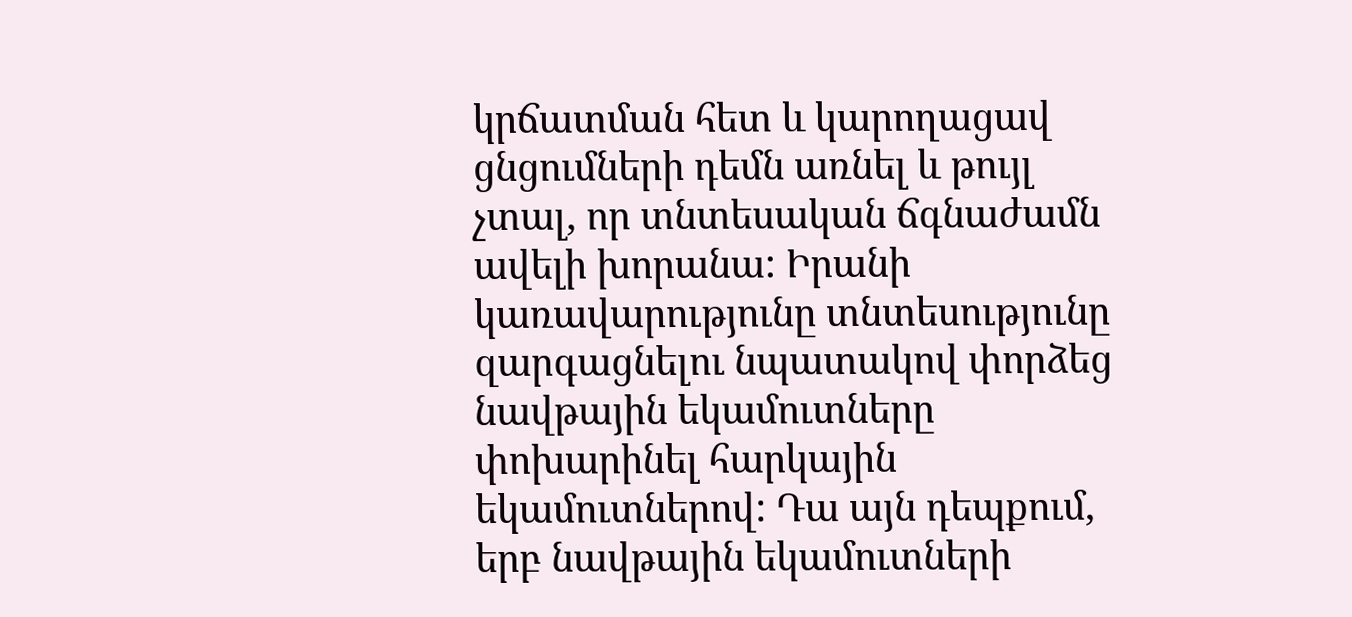կրճատման հետ և կարողացավ  ցնցումների դեմն առնել և թույլ չտալ, որ տնտեսական ճգնաժամն ավելի խորանա: Իրանի կառավարությունը տնտեսությունը զարգացնելու նպատակով փորձեց նավթային եկամուտները փոխարինել հարկային եկամուտներով: Դա այն դեպքում, երբ նավթային եկամուտների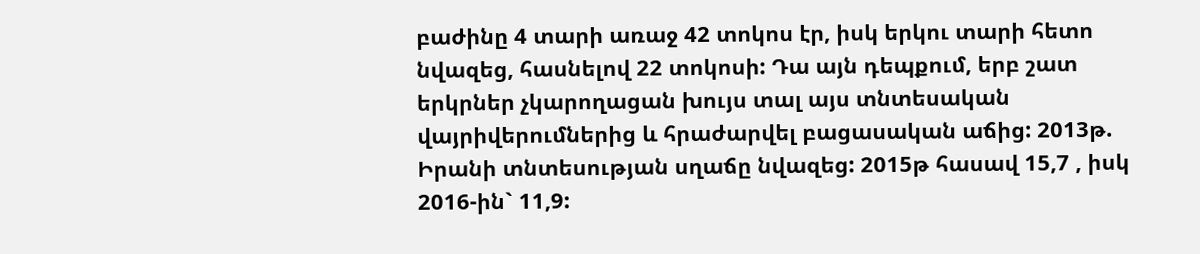բաժինը 4 տարի առաջ 42 տոկոս էր, իսկ երկու տարի հետո նվազեց, հասնելով 22 տոկոսի: Դա այն դեպքում, երբ շատ երկրներ չկարողացան խույս տալ այս տնտեսական վայրիվերումներից և հրաժարվել բացասական աճից: 2013թ. Իրանի տնտեսության սղաճը նվազեց: 2015թ հասավ 15,7 , իսկ 2016-ին` 11,9: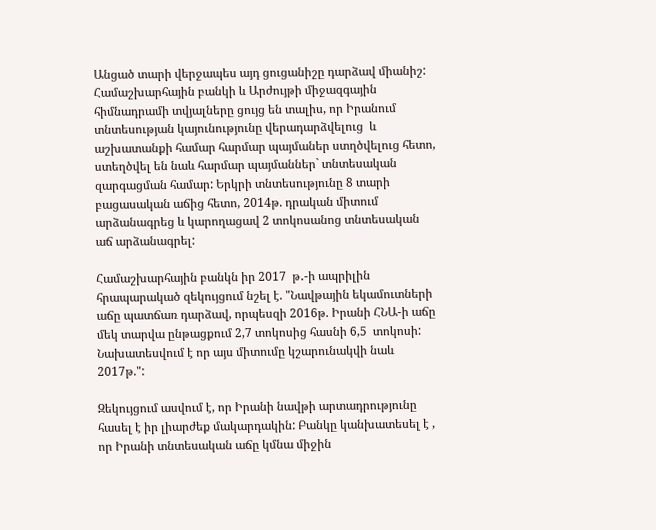Անցած տարի վերջապես այդ ցուցանիշը դարձավ միանիշ: Համաշխարհային բանկի և Արժույթի միջազգային հիմնադրամի տվյալները ցույց են տալիս, որ Իրանում  տնտեսության կայունությունը վերադարձվելուց  և աշխատանքի համար հարմար պայմաներ ստղծվելուց հետո, ստեղծվել են նաև հարմար պայմաններ` տնտեսական զարգացման համար: Երկրի տնտեսությունը 8 տարի բացասական աճից հետո, 2014թ. դրական միտում արձանագրեց և կարողացավ 2 տոկոսանոց տնտեսական աճ արձանագրել:

Համաշխարհային բանկն իր 2017  թ․-ի ապրիլին հրապարակած զեկույցում նշել է. "Նավթային եկամուտների աճը պատճառ դարձավ, որպեսզի 2016թ. Իրանի ՀՆԱ-ի աճը մեկ տարվա ընթացքում 2,7 տոկոսից հասնի 6,5  տոկոսի: Նախատեսվում է որ այս միտումը կշարունակվի նաև 2017թ.":

Զեկույցում ասվում է, որ Իրանի նավթի արտադրությունը հասել է իր լիարժեք մակարդակին: Բանկը կանխատեսել է , որ Իրանի տնտեսական աճը կմնա միջին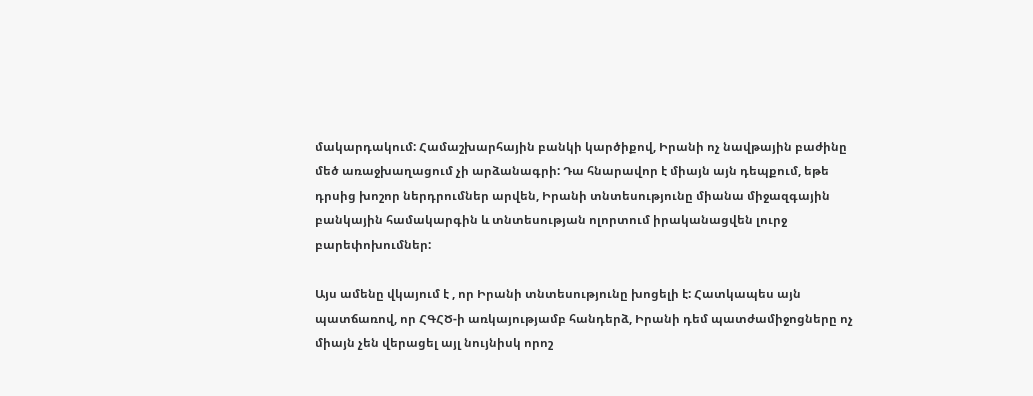մակարդակում: Համաշխարհային բանկի կարծիքով, Իրանի ոչ նավթային բաժինը մեծ առաջխաղացում չի արձանագրի: Դա հնարավոր է միայն այն դեպքում, եթե դրսից խոշոր ներդրումներ արվեն, Իրանի տնտեսությունը միանա միջազգային բանկային համակարգին և տնտեսության ոլորտում իրականացվեն լուրջ բարեփոխումներ:

Այս ամենը վկայում է , որ Իրանի տնտեսությունը խոցելի է: Հատկապես այն պատճառով, որ ՀԳՀԾ-ի առկայությամբ հանդերձ, Իրանի դեմ պատժամիջոցները ոչ միայն չեն վերացել այլ նույնիսկ որոշ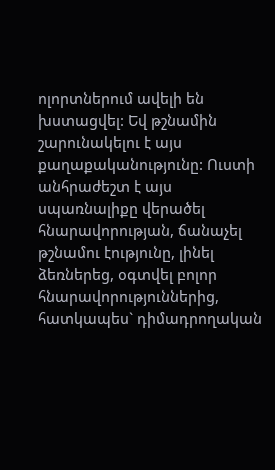ոլորտներում ավելի են խստացվել: Եվ թշնամին շարունակելու է այս քաղաքականությունը: Ուստի անհրաժեշտ է այս սպառնալիքը վերածել հնարավորության, ճանաչել թշնամու էությունը, լինել ձեռներեց, օգտվել բոլոր հնարավորություններից, հատկապես` դիմադրողական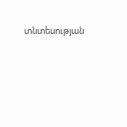տնտեսության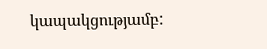կապակցությամբ: